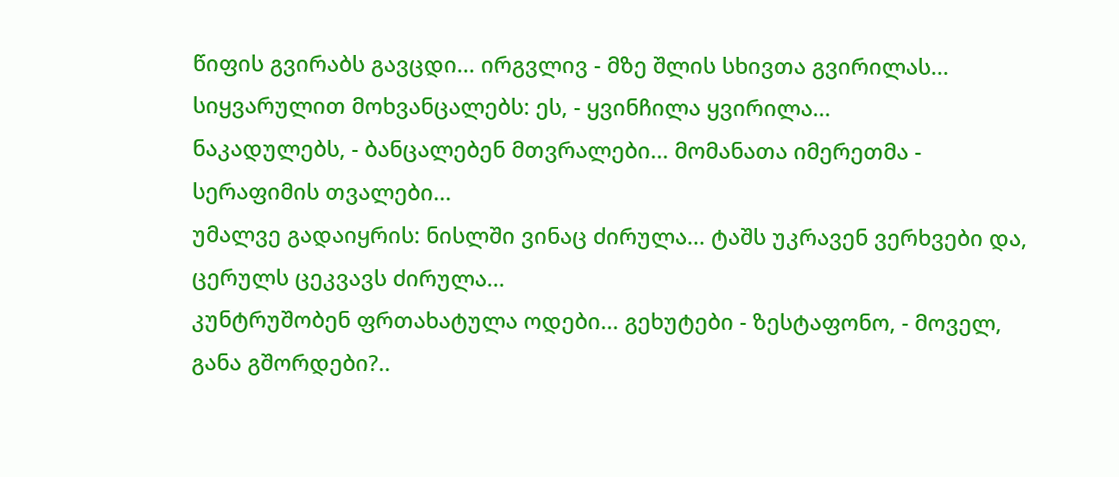წიფის გვირაბს გავცდი... ირგვლივ - მზე შლის სხივთა გვირილას... სიყვარულით მოხვანცალებს: ეს, - ყვინჩილა ყვირილა...
ნაკადულებს, - ბანცალებენ მთვრალები... მომანათა იმერეთმა - სერაფიმის თვალები...
უმალვე გადაიყრის: ნისლში ვინაც ძირულა... ტაშს უკრავენ ვერხვები და, ცერულს ცეკვავს ძირულა...
კუნტრუშობენ ფრთახატულა ოდები... გეხუტები - ზესტაფონო, - მოველ, განა გშორდები?..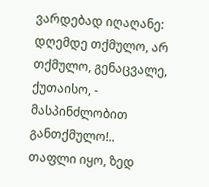ვარდებად იღაღანე: დღემდე თქმულო, არ თქმულო, გენაცვალე, ქუთაისო, - მასპინძლობით განთქმულო!..
თაფლი იყო, ზედ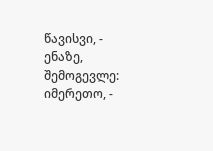წავისვი, - ენაზე, შემოგევლე: იმერეთო, -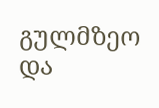გულმზეო და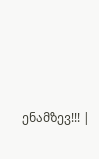ენამზევ!!! |